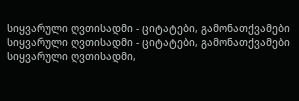სიყვარული ღვთისადმი - ციტატები, გამონათქვამები
სიყვარული ღვთისადმი - ციტატები, გამონათქვამები სიყვარული ღვთისადმი,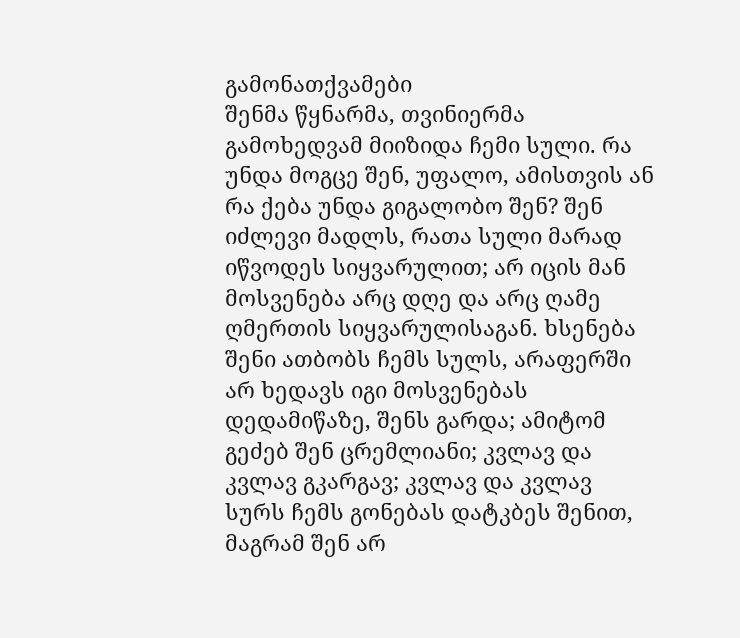გამონათქვამები
შენმა წყნარმა, თვინიერმა გამოხედვამ მიიზიდა ჩემი სული. რა უნდა მოგცე შენ, უფალო, ამისთვის ან რა ქება უნდა გიგალობო შენ? შენ იძლევი მადლს, რათა სული მარად იწვოდეს სიყვარულით; არ იცის მან მოსვენება არც დღე და არც ღამე ღმერთის სიყვარულისაგან. ხსენება შენი ათბობს ჩემს სულს, არაფერში არ ხედავს იგი მოსვენებას დედამიწაზე, შენს გარდა; ამიტომ გეძებ შენ ცრემლიანი; კვლავ და კვლავ გკარგავ; კვლავ და კვლავ სურს ჩემს გონებას დატკბეს შენით, მაგრამ შენ არ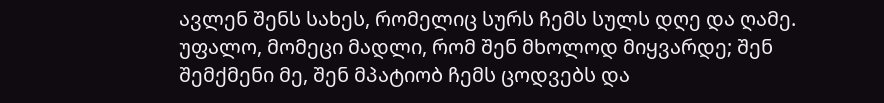ავლენ შენს სახეს, რომელიც სურს ჩემს სულს დღე და ღამე.
უფალო, მომეცი მადლი, რომ შენ მხოლოდ მიყვარდე; შენ შემქმენი მე, შენ მპატიობ ჩემს ცოდვებს და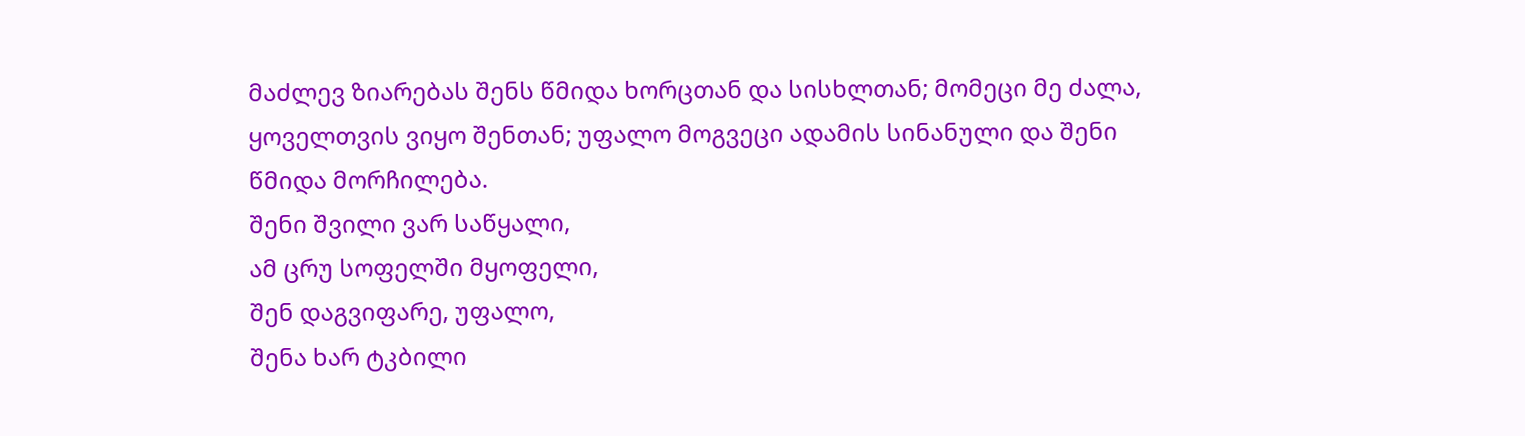მაძლევ ზიარებას შენს წმიდა ხორცთან და სისხლთან; მომეცი მე ძალა, ყოველთვის ვიყო შენთან; უფალო მოგვეცი ადამის სინანული და შენი წმიდა მორჩილება.
შენი შვილი ვარ საწყალი,
ამ ცრუ სოფელში მყოფელი,
შენ დაგვიფარე, უფალო,
შენა ხარ ტკბილი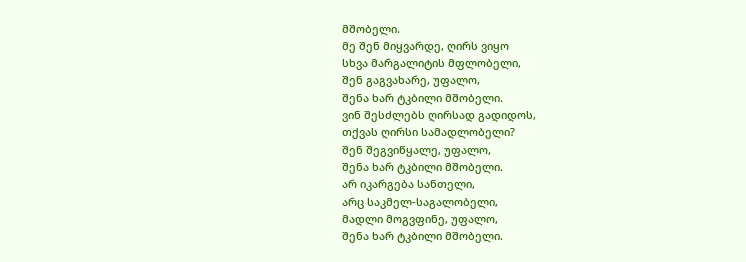მშობელი.
მე შენ მიყვარდე, ღირს ვიყო
სხვა მარგალიტის მფლობელი,
შენ გაგვახარე, უფალო,
შენა ხარ ტკბილი მშობელი.
ვინ შესძლებს ღირსად გადიდოს,
თქვას ღირსი სამადლობელი?
შენ შეგვიწყალე, უფალო,
შენა ხარ ტკბილი მშობელი.
არ იკარგება სანთელი,
არც საკმელ-საგალობელი,
მადლი მოგვფინე, უფალო,
შენა ხარ ტკბილი მშობელი.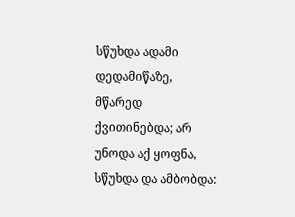სწუხდა ადამი დედამიწაზე, მწარედ ქვითინებდა; არ უნოდა აქ ყოფნა, სწუხდა და ამბობდა: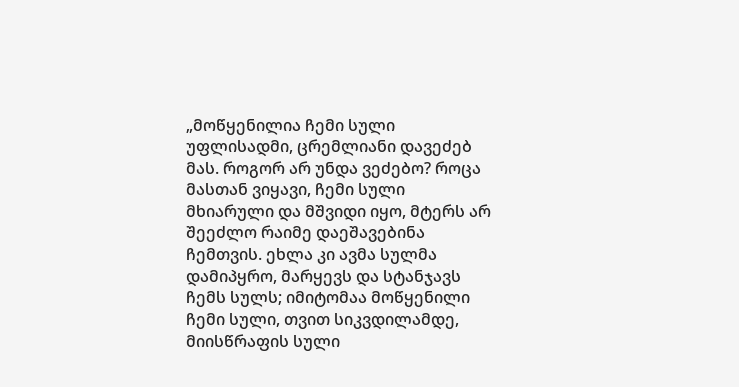„მოწყენილია ჩემი სული უფლისადმი, ცრემლიანი დავეძებ მას. როგორ არ უნდა ვეძებო? როცა მასთან ვიყავი, ჩემი სული მხიარული და მშვიდი იყო, მტერს არ შეეძლო რაიმე დაეშავებინა ჩემთვის. ეხლა კი ავმა სულმა დამიპყრო, მარყევს და სტანჯავს ჩემს სულს; იმიტომაა მოწყენილი ჩემი სული, თვით სიკვდილამდე, მიისწრაფის სული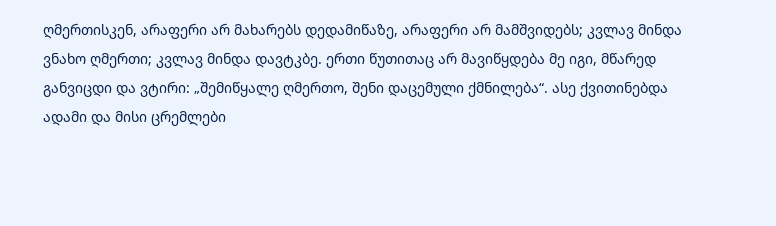ღმერთისკენ, არაფერი არ მახარებს დედამიწაზე, არაფერი არ მამშვიდებს; კვლავ მინდა ვნახო ღმერთი; კვლავ მინდა დავტკბე. ერთი წუთითაც არ მავიწყდება მე იგი, მწარედ განვიცდი და ვტირი: „შემიწყალე ღმერთო, შენი დაცემული ქმნილება“. ასე ქვითინებდა ადამი და მისი ცრემლები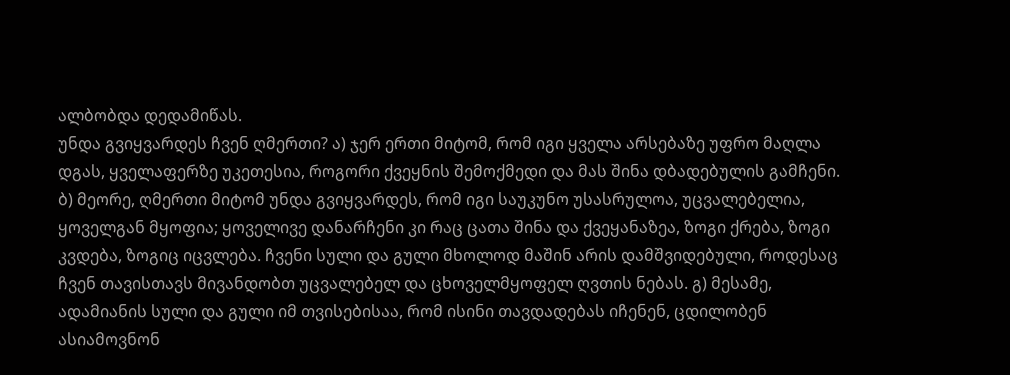ალბობდა დედამიწას.
უნდა გვიყვარდეს ჩვენ ღმერთი? ა) ჯერ ერთი მიტომ, რომ იგი ყველა არსებაზე უფრო მაღლა დგას, ყველაფერზე უკეთესია, როგორი ქვეყნის შემოქმედი და მას შინა დბადებულის გამჩენი. ბ) მეორე, ღმერთი მიტომ უნდა გვიყვარდეს, რომ იგი საუკუნო უსასრულოა, უცვალებელია, ყოველგან მყოფია; ყოველივე დანარჩენი კი რაც ცათა შინა და ქვეყანაზეა, ზოგი ქრება, ზოგი კვდება, ზოგიც იცვლება. ჩვენი სული და გული მხოლოდ მაშინ არის დამშვიდებული, როდესაც ჩვენ თავისთავს მივანდობთ უცვალებელ და ცხოველმყოფელ ღვთის ნებას. გ) მესამე, ადამიანის სული და გული იმ თვისებისაა, რომ ისინი თავდადებას იჩენენ, ცდილობენ ასიამოვნონ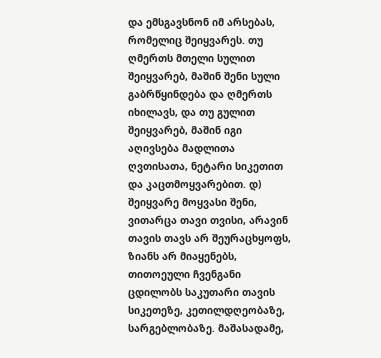და ემსგავსნონ იმ არსებას, რომელიც შეიყვარეს. თუ ღმერთს მთელი სულით შეიყვარებ, მაშინ შენი სული გაბრწყინდება და ღმერთს იხილავს, და თუ გულით შეიყვარებ, მაშინ იგი აღივსება მადლითა ღვთისათა, ნეტარი სიკეთით და კაცთმოყვარებით. დ) შეიყვარე მოყვასი შენი, ვითარცა თავი თვისი, არავინ თავის თავს არ შეურაცხყოფს, ზიანს არ მიაყენებს, თითოეული ჩვენგანი ცდილობს საკუთარი თავის სიკეთეზე, კეთილდღეობაზე, სარგებლობაზე. მაშასადამე,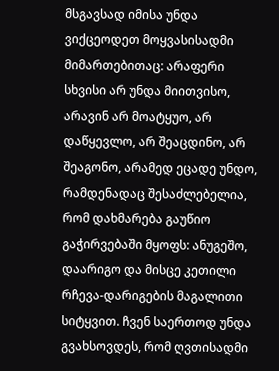მსგავსად იმისა უნდა ვიქცეოდეთ მოყვასისადმი მიმართებითაც: არაფერი სხვისი არ უნდა მიითვისო, არავინ არ მოატყუო, არ დაწყევლო, არ შეაცდინო, არ შეაგონო, არამედ ეცადე უნდო, რამდენადაც შესაძლებელია, რომ დახმარება გაუწიო გაჭირვებაში მყოფს: ანუგეშო, დაარიგო და მისცე კეთილი რჩევა-დარიგების მაგალითი სიტყვით. ჩვენ საერთოდ უნდა გვახსოვდეს, რომ ღვთისადმი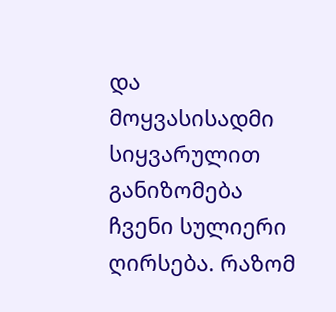და მოყვასისადმი სიყვარულით განიზომება ჩვენი სულიერი ღირსება. რაზომ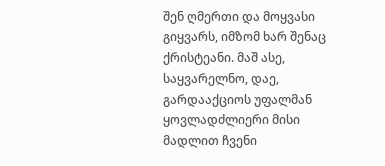შენ ღმერთი და მოყვასი გიყვარს, იმზომ ხარ შენაც ქრისტეანი. მაშ ასე, საყვარელნო, დაე, გარდააქციოს უფალმან ყოვლადძლიერი მისი მადლით ჩვენი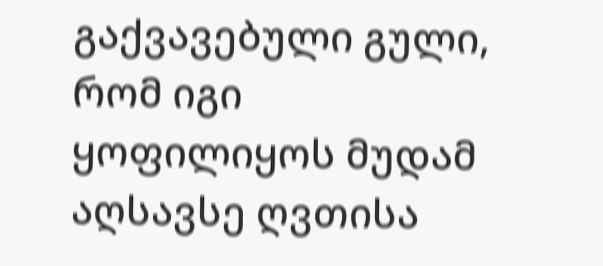გაქვავებული გული, რომ იგი ყოფილიყოს მუდამ აღსავსე ღვთისა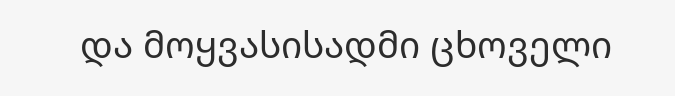და მოყვასისადმი ცხოველი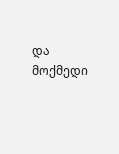და მოქმედი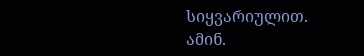სიყვარიულით. ამინ.